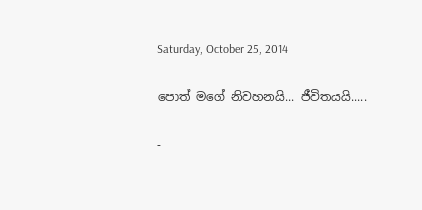Saturday, October 25, 2014

පොත් මගේ නිවහනයි... ජීවිතයයි.....

-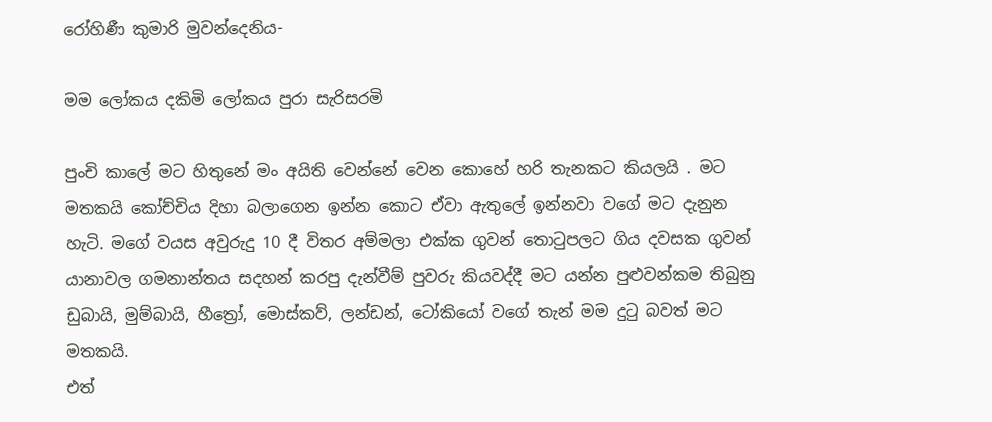රෝහිණී කුමාරි මුවන්දෙනිය-

මම ලෝකය දකිමි ලෝකය පුරා සැරිසරමි

පුංචි කාලේ මට හිතුනේ මං අයිති වෙන්නේ වෙන කොහේ හරි තැනකට කියලයි . මට මතකයි කෝච්චිය දිහා බලාගෙන ඉන්න කොට ඒවා ඇතුලේ ඉන්නවා වගේ මට දැනුන හැටි. මගේ වයස අවුරුදු 10 දී විතර අම්මලා එක්ක ගුවන් තොටුපලට ගිය දවසක ගුවන් යානාවල ගමනාන්තය සදහන් කරපු දැන්වීම් පුවරු කියවද්දී මට යන්න පුළුවන්කම තිබුනු ඩුබායි, මුම්බායි, හීත්‍රෝ, මොස්කව්, ලන්ඩන්, ටෝකියෝ වගේ තැන් මම දුටු බවත් මට මතකයි.
එත්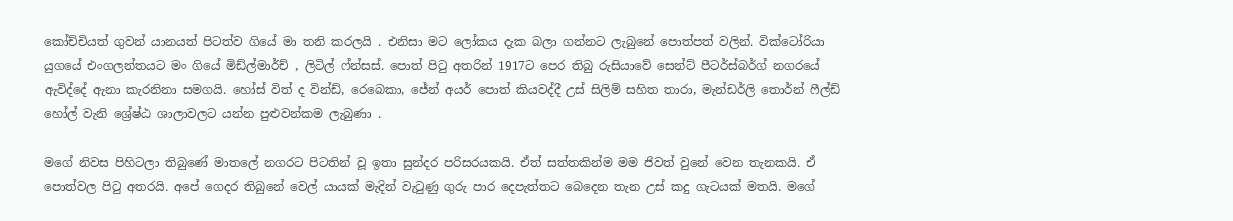කෝච්චියත් ගුවන් යානයත් පිටත්ව ගියේ මා තනි කරලයි . එනිසා මට ලෝකය දැක බලා ගන්නට ලැබුනේ පොත්පත් වලින්. වික්ටෝරියා යුගයේ එංගලන්තයට මං ගියේ මිඩ්ල්මාර්ච් , ලිටිල් ෆ්න්සස්. පොත් පිටු අතරින් 1917ට පෙර තිබු රුසියාවේ සෙන්ට් පීටර්ස්බර්ග් නගරයේ ඇවිද්දේ ඇනා කැරනිනා සමගයි. හෝස් විත් ද වින්ඩ්, රෙබෙකා, ජේන් අයර් පොත් කියවද්දී උස් සිලිම් සහිත තාරා, මැන්ඩර්ලි තොර්න් ෆීල්ඩ් හෝල් වැනි ශ්‍රේෂ්ඨ ශාලාවලට යන්න පුළුවන්කම ලැබුණා .

මගේ නිවස පිහිටලා තිබුණේ මාතලේ නගරට පිටතින් වූ ඉතා සුන්දර පරිසරයකයි. ඒත් සත්තකින්ම මම ජිවත් වුනේ වෙන තැනකයි. ඒ පොත්වල පිටු අතරයි. අපේ ගෙදර තිබුනේ වෙල් යායක් මැදින් වැටුණු ගුරු පාර දෙපැත්තට බෙදෙන තැන උස් කදු ගැටයක් මතයි. මගේ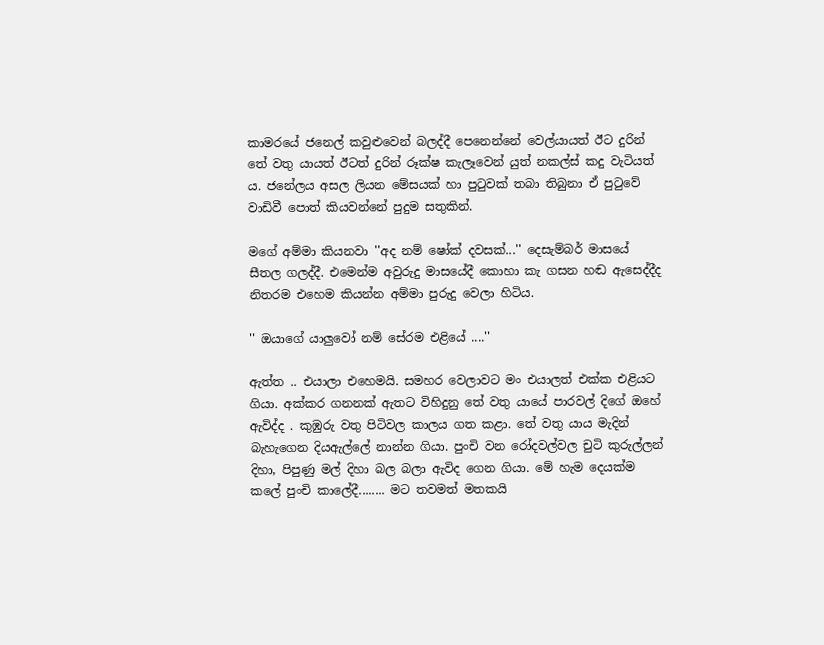කාමරයේ ජනෙල් කවුළුවෙන් බලද්දී පෙනෙන්නේ වෙල්යායත් ඊට දුරින් තේ වතු යායත් ඊටත් දුරින් රූක්ෂ කැලෑවෙන් යුත් නකල්ස් කදු වැටියත් ය. ජනේලය අසල ලියන මේසයක් හා පුටුවක් තබා තිබුනා ඒ පුටුවේ වාඩිවී පොත් කියවන්නේ පුදුම සතුකින්.

මගේ අම්මා කියනවා ''අද නම් ෂෝක් දවසක්...'' දෙසැම්බර් මාසයේ සීතල ගලද්දී. එමෙන්ම අවුරුදු මාසයේදී කොහා කැ ගසන හඬ ඇසෙද්දීද නිතරම එහෙම කියන්න අම්මා පුරුදු වෙලා හිටිය.

'' ඔයාගේ යාලුවෝ නම් සේරම එළියේ ....''

ඇත්ත .. එයාලා එහෙමයි. සමහර වෙලාවට මං එයාලත් එක්ක එළියට ගියා. අක්කර ගනනක් ඇතට විහිදුනු තේ වතු යායේ පාරවල් දිගේ ඔහේ ඇවිද්ද . කුඹුරු වතු පිටිවල කාලය ගත කළා. තේ වතු යාය මැදින් බැහැගෙන දියඇල්ලේ නාන්න ගියා. පුංචි වන රෝදවල්වල චුටි කුරුල්ලන් දිහා, පිපුණු මල් දිහා බල බලා ඇවිද ගෙන ගියා. මේ හැම දෙයක්ම කලේ පුංචි කාලේදී........ මට තවමත් මතකයි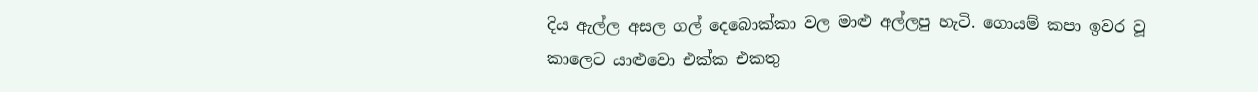දිය ඇල්ල අසල ගල් දෙබොක්කා වල මාළු අල්ලපු හැටි. ගොයම් කපා ඉවර වූ කාලෙට යාළුවො එක්ක එකතු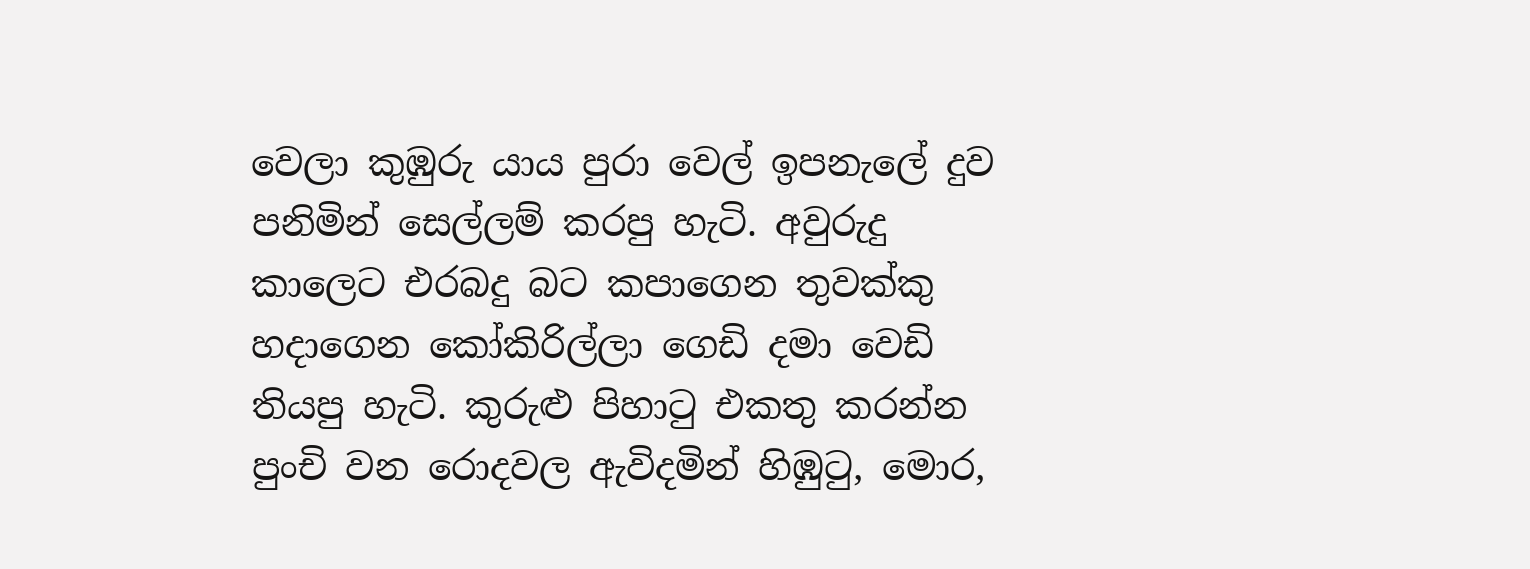වෙලා කුඹුරු යාය පුරා වෙල් ඉපනැලේ දුව පනිමින් සෙල්ලම් කරපු හැටි. අවුරුදු කාලෙට එරබදු බට කපාගෙන තුවක්කු හදාගෙන කෝකිරිල්ලා ගෙඩි දමා වෙඩි තියපු හැටි. කුරුළු පිහාටු එකතු කරන්න පුංචි වන රොදවල ඇවිදමින් හිඹුටු, මොර,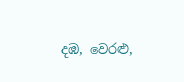දඹ, වෙරළු,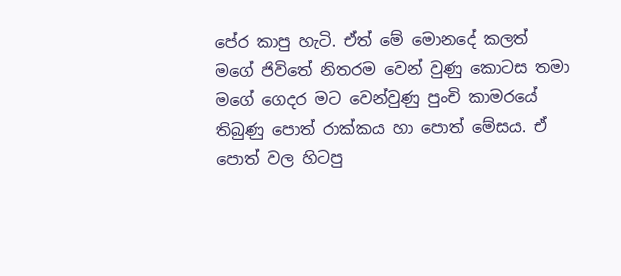පේර කාපු හැටි. ඒත් මේ මොනදේ කලත් මගේ ජිවිතේ නිතරම වෙන් වුණු කොටස තමා මගේ ගෙදර මට වෙන්වුණු පුංචි කාමරයේ තිබුණු පොත් රාක්කය හා පොත් මේසය. ඒ පොත් වල හිටපු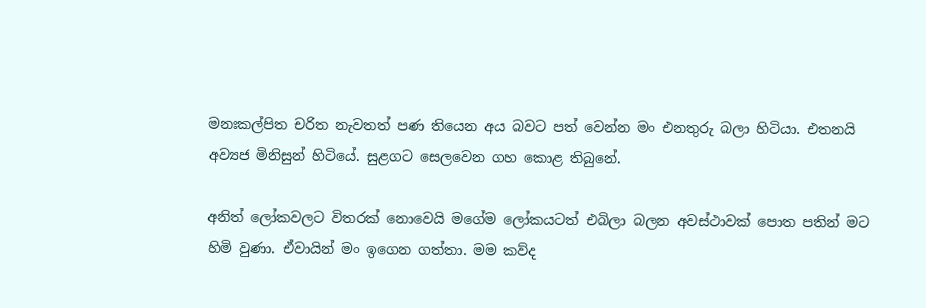මනඃකල්පිත චරිත නැවතත් පණ තියෙන අය බවට පත් වෙන්න මං එනතුරු බලා හිටියා. එතනයි අව්‍යජ මිනිසුන් හිටියේ. සුළගට සෙලවෙන ගහ කොළ තිබුනේ.

අනිත් ලෝකවලට විතරක් නොවෙයි මගේම ලෝකයටත් එබිලා බලන අවස්ථාවක් පොත පතින් මට හිමි වුණා. ඒවායින් මං ඉගෙන ගත්තා. මම කව්ද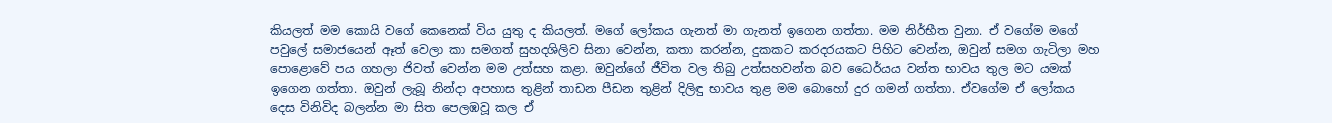කියලත් මම කොයි වගේ කෙනෙක් විය යුතු ද කියලත්. මගේ ලෝකය ගැනත් මා ගැනත් ඉගෙන ගත්තා. මම නිර්භීත වුනා. ඒ වගේම මගේ පවුලේ සමාජයෙන් ඈත් වෙලා කා සමගත් සුහදශිලිව සිනා වෙන්න, කතා කරන්න, දුකකට කරදරයකට පිහිට වෙන්න, ඔවුන් සමග ගැටිලා මහ පොළොවේ පය ගහලා ජිවත් වෙන්න මම උත්සහ කළා. ඔවුන්ගේ ජීවිත වල තිබු උත්සහවන්ත බව ධෛර්යය වන්ත භාවය තුල මට යමක් ඉගෙන ගත්තා. ඔවුන් ලැබූ නින්දා අපහාස තුළින් තාඩන පීඩන තුළින් දිලිඳු භාවය තුළ මම බොහෝ දුර ගමන් ගත්තා. ඒවගේම ඒ ලෝකය දෙස විනිවිද බලන්න මා සිත පෙලඹවූ කල ඒ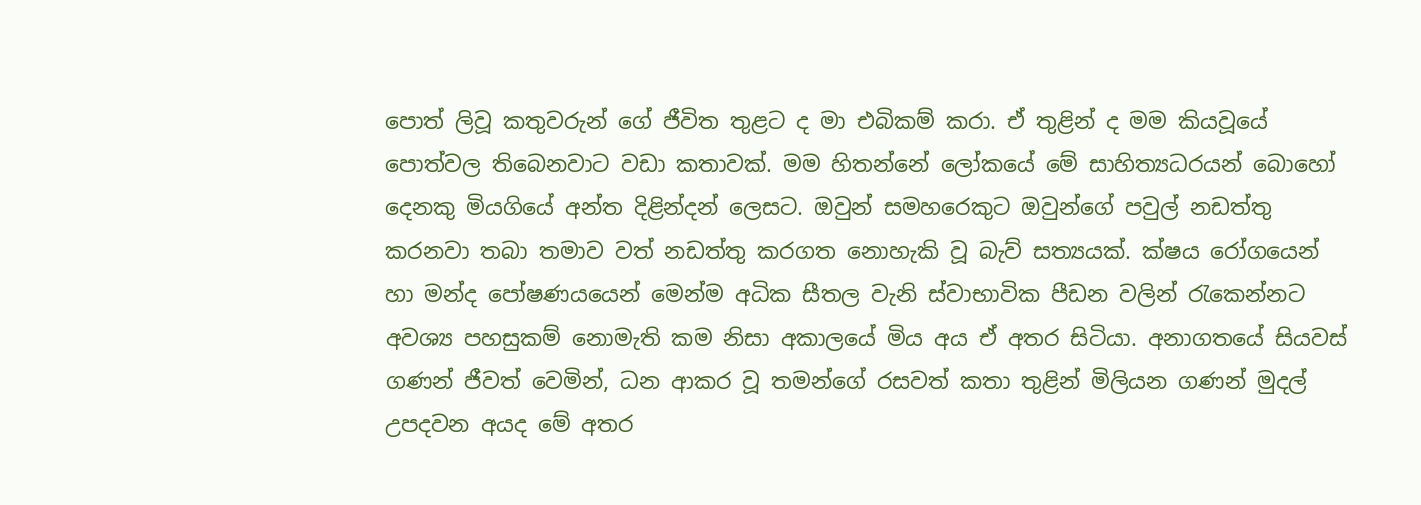පොත් ලිවූ කතුවරුන් ගේ ජීවිත තුළට ද මා එබිකම් කරා. ඒ තුළින් ද මම කියවූයේ පොත්වල තිබෙනවාට වඩා කතාවක්. මම හිතන්නේ ලෝකයේ මේ සාහිත්‍යධරයන් බොහෝ දෙනකු මියගියේ අන්ත දිළින්දන් ලෙසට. ඔවුන් සමහරෙකුට ඔවුන්ගේ පවුල් නඩත්තු කරනවා තබා තමාව වත් නඩත්තු කරගත නොහැකි වූ බැව් සත්‍යයක්. ක්ෂය රෝගයෙන් හා මන්ද පෝෂණයයෙන් මෙන්ම අධික සීතල වැනි ස්වාභාවික පීඩන වලින් රැකෙන්නට අවශ්‍ය පහසුකම් නොමැති කම නිසා අකාලයේ මිය අය ඒ අතර සිටියා. අනාගතයේ සියවස් ගණන් ජීවත් වෙමින්, ධන ආකර වූ තමන්ගේ රසවත් කතා තුළින් මිලියන ගණන් මුදල් උපදවන අයද මේ අතර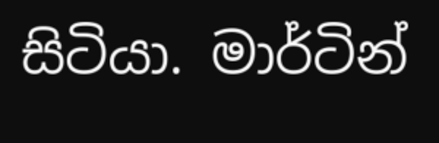සිටියා. මාර්ටින්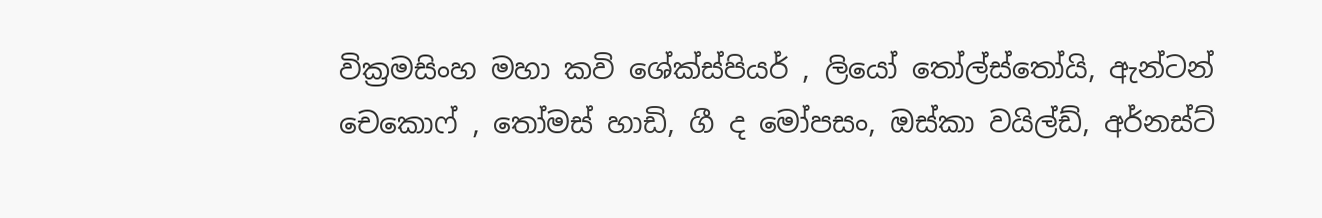වික්‍රමසිංහ මහා කවි ශේක්ස්පියර් , ලියෝ තෝල්ස්තෝයි, ඇන්ටන් චෙකොෆ් , තෝමස් හාඩි, ගී ද මෝපසං, ඔස්කා වයිල්ඩ්, අර්නස්ට්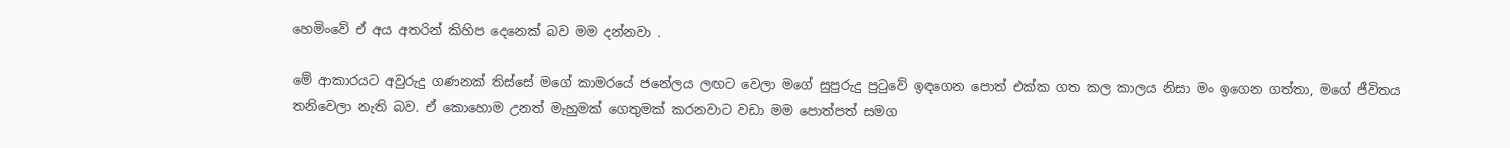හෙමිංවේ ඒ අය අතරින් කිහිප දෙනෙක් බව මම දන්නවා .

මේ ආකාරයට අවුරුදු ගණනක් තිස්සේ මගේ කාමරයේ ජනේලය ලඟට වෙලා මගේ සුපුරුදු පුටුවේ ඉඳගෙන පොත් එක්ක ගත කල කාලය නිසා මං ඉගෙන ගත්තා, මගේ ජීවිතය තනිවෙලා නැති බව. ඒ කොහොම උනත් මැහුමක් ගෙතුමක් කරනවාට වඩා මම පොත්පත් සමග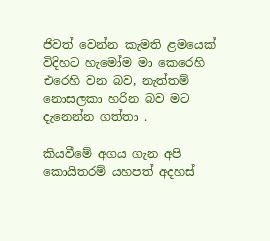ජිවත් වෙන්න කැමති ළමයෙක් විදිහට හැමෝම මා කෙරෙහි එරෙහි වන බව, නැත්තම් නොසලකා හරින බව මට දැනෙන්න ගත්තා .

කියවීමේ අගය ගැන අපි කොයිතරම් යහපත් අදහස්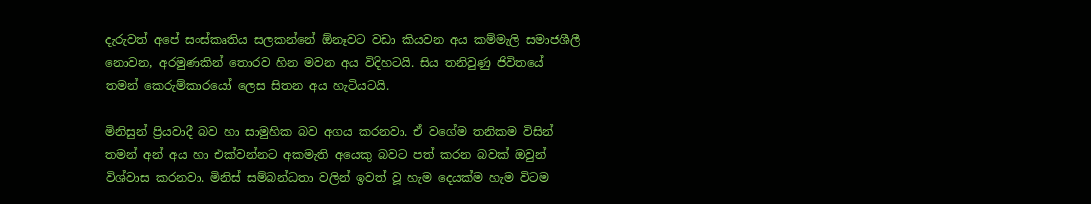දැරුවත් අපේ සංස්කෘතිය සලකන්නේ ඕනෑවට වඩා කියවන අය කම්මැලි සමාජශීලී නොවන, අරමුණකින් තොරව හින මවන අය විදිහටයි. සිය තනිවුණු ජිවිතයේ තමන් කෙරුම්කාරයෝ ලෙස සිතන අය හැටියටයි.

මිනිසුන් ප්‍රියවාදී බව හා සාමුහික බව අගය කරනවා. ඒ වගේම තනිකම විසින් තමන් අන් අය හා එක්වන්නට අකමැති අයෙකු බවට පත් කරන බවක් ඔවුන් විශ්වාස කරනවා. මිනිස් සම්බන්ධතා වලින් ඉවත් වූ හැම දෙයක්ම හැම විටම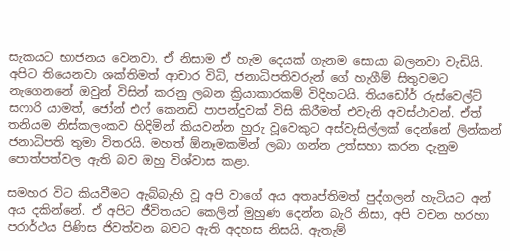සැකයට භාජනය වෙනවා. ඒ නිසාම ඒ හැම දෙයක් ගැනම සොයා බලනවා වැඩියි. අපිට තියෙනවා ශක්තිමත් ආචාර විධි, ජනාධිපතිවරුන් ගේ හැගීම් සිතුවමට නැගෙනනේ ඔවුන් විසින් කරනු ලබන ක්‍රියාකාරකම් විදිහටයි. තියඩෝර් රුස්වෙල්ට් සෆාරි යාමත්, ජෝන් එෆ් කෙනඩි පාපන්දුවක් විසි කිරීමත් එවැනි අවස්ථාවන්. ඒත් තනියම නිස්කලංකව හිදිමින් කියවන්න හුරු වූවෙකුට අස්වැසිල්ලක් දෙන්නේ ලින්කන් ජනාධිපති තුමා විතරයි. මහත් ඕනෑමකමින් ලබා ගන්න උත්සහා කරන දැනුම පොත්පත්වල ඇති බව ඔහු විශ්වාස කළා.

සමහර විට කියවීමට ඇබ්බැහි වූ අපි වාගේ අය අතෘප්තිමත් පුද්ගලන් හැටියට අන් අය දකින්නේ. ඒ අපිට ජීවිතයට කෙලින් මුහුණ දෙන්න බැරි නිසා, අපි වචන හරහා පරාර්ථය පිණිස ජිවත්වන බවට ඇති අදහස නිසයි. ඇතැම්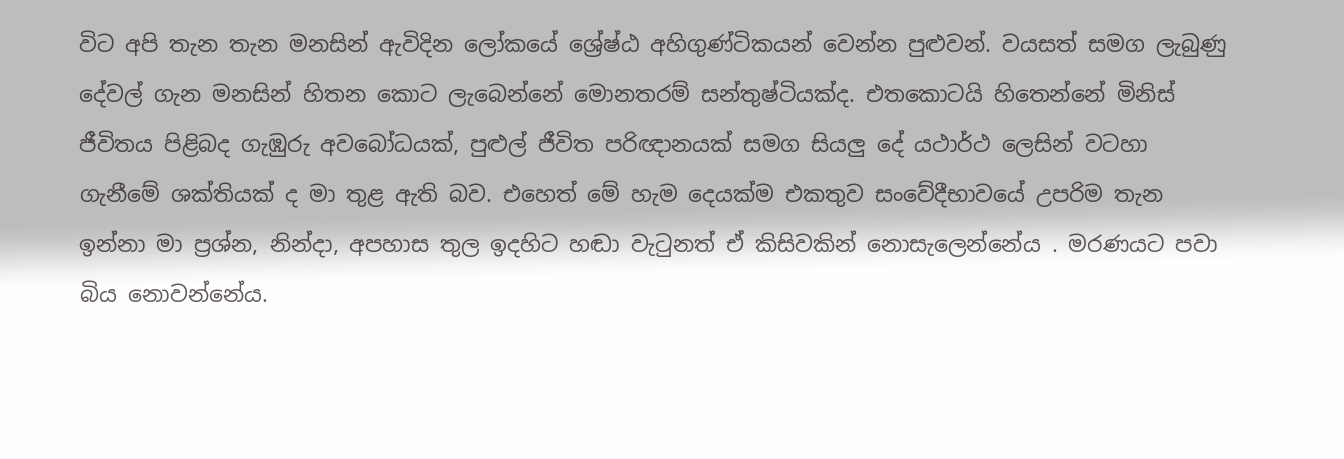විට අපි තැන තැන මනසින් ඇවිදින ලෝකයේ ශ්‍රේෂ්ඨ අහිගුණ්ටිකයන් වෙන්න පුළුවන්. වයසත් සමග ලැබුණු දේවල් ගැන මනසින් හිතන කොට ලැබෙන්නේ මොනතරම් සන්තුෂ්ටියක්ද. එතකොටයි හිතෙන්නේ මිනිස් ජීවිතය පිළිබද ගැඹුරු අවබෝධයක්, පුළුල් ජීවිත පරිඥානයක් සමග සියලු දේ යථාර්ථ ලෙසින් වටහා ගැනීමේ ශක්තියක් ද මා තුළ ඇති බව. එහෙත් මේ හැම දෙයක්ම එකතුව සංවේදීභාවයේ උපරිම තැන ඉන්නා මා ප්‍රශ්න, නින්දා, අපහාස තුල ඉදහිට හඬා වැටුනත් ඒ කිසිවකින් නොසැලෙන්නේය . මරණයට පවා බිය නොවන්නේය.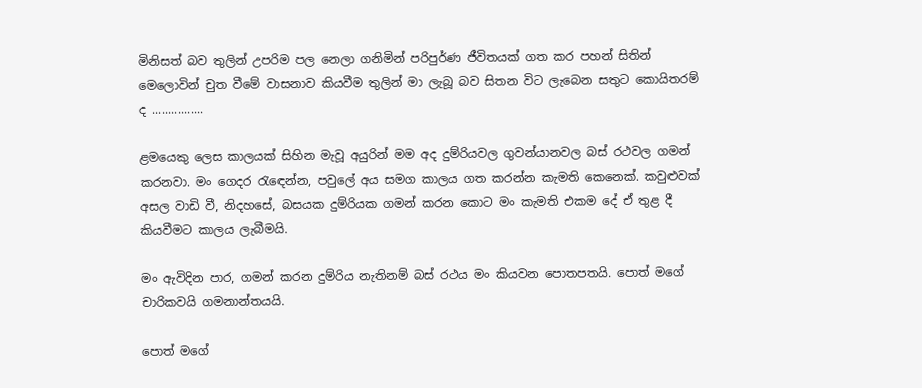මිනිසත් බව තුලින් උපරිම පල නෙලා ගනිමින් පරිපුර්ණ ජීවිතයක් ගත කර පහන් සිතින් මෙලොවින් චුත වීමේ වාසනාව කියවීම තුලින් මා ලැබූ බව සිතන විට ලැබෙන සතුට කොයිතරම් ද ................

ළමයෙකු ලෙස කාලයක් සිහින මැවූ අයුරින් මම අද දුම්රියවල ගුවන්යානවල බස් රථවල ගමන් කරනවා. මං ගෙදර රැඳෙන්න, පවුලේ අය සමග කාලය ගත කරන්න කැමති කෙනෙක්. කවුළුවක් අසල වාඩි වී, නිදහසේ, බසයක දුම්රියක ගමන් කරන කොට මං කැමති එකම දේ ඒ තුළ දී කියවීමට කාලය ලැබීමයි.

මං ඇවිදින පාර, ගමන් කරන දුම්රිය නැතිනම් බස් රථය මං කියවන පොතපතයි. පොත් මගේ චාරිකවයි ගමනාන්තයයි.

පොත් මගේ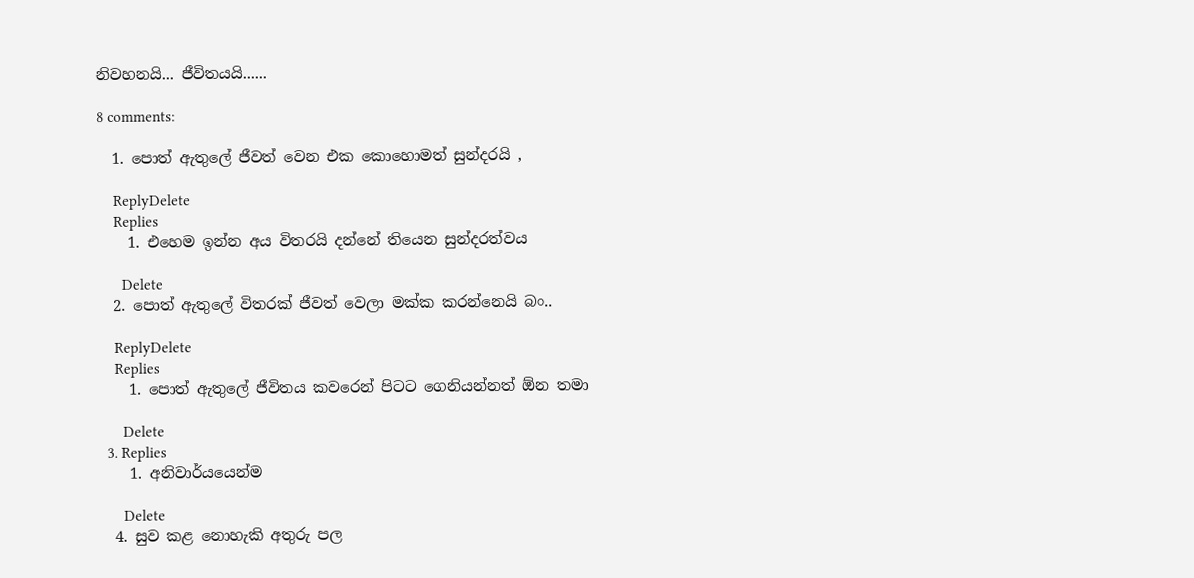නිවහනයි... ජීවිතයයි......

8 comments:

  1. පොත් ඇතුලේ ජීවත් වෙන එක කොහොමත් සුන්දරයි ,

    ReplyDelete
    Replies
    1. එහෙම ඉන්න අය විතරයි දන්නේ තියෙන සුන්දරත්වය

      Delete
  2. පොත් ඇතුලේ විතරක් ජීවත් වෙලා මක්ක කරන්නෙයි බං..

    ReplyDelete
    Replies
    1. පොත් ඇතුලේ ජීවිතය කවරෙන් පිටට ගෙනියන්නත් ඕන තමා

      Delete
  3. Replies
    1. අනිවාර්යයෙන්ම

      Delete
  4. සුව කළ නොහැකි අතුරු පල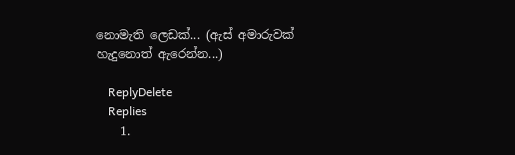නොමැති ලෙඩක්... (ඇස් අමාරුවක් හැදුනොත් ඇරෙන්න...)

    ReplyDelete
    Replies
    1.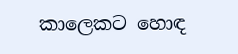කාලෙකට හොඳ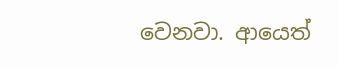වෙනවා. ආයෙත්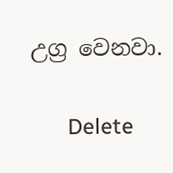උග්‍ර වෙනවා.

      Delete